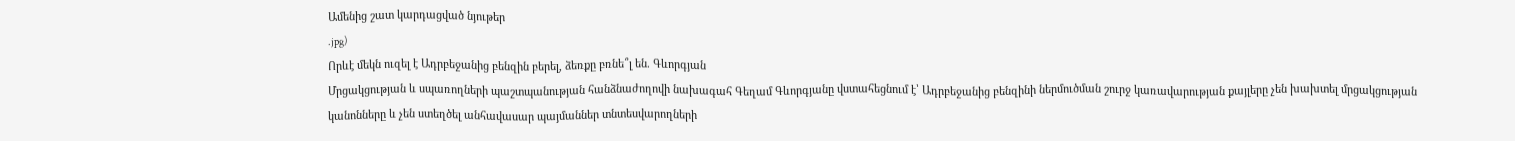Ամենից շատ կարդացված նյութեր
.jpg)
Որևէ մեկն ուզել է Ադրբեջանից բենզին բերել, ձեռքը բռնե՞լ են. Գևորգյան
Մրցակցության և սպառողների պաշտպանության հանձնաժողովի նախագահ Գեղամ Գևորգյանը վստահեցնում է՝ Ադրբեջանից բենզինի ներմուծման շուրջ կառավարության քայլերը չեն խախտել մրցակցության կանոնները և չեն ստեղծել անհավասար պայմաններ տնտեսվարողների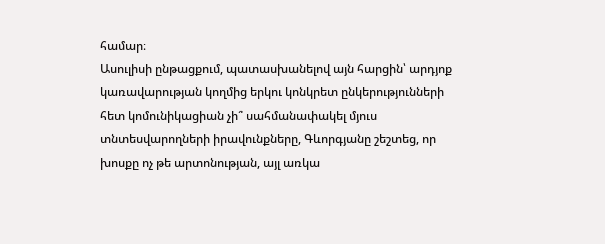համար։
Ասուլիսի ընթացքում, պատասխանելով այն հարցին՝ արդյոք կառավարության կողմից երկու կոնկրետ ընկերությունների հետ կոմունիկացիան չի՞ սահմանափակել մյուս տնտեսվարողների իրավունքները, Գևորգյանը շեշտեց, որ խոսքը ոչ թե արտոնության, այլ առկա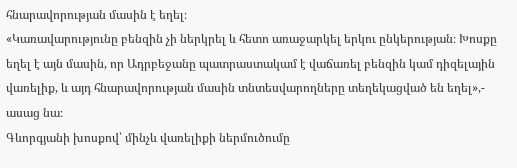հնարավորության մասին է եղել։
«Կառավարությունը բենզին չի ներկրել և հետո առաջարկել երկու ընկերության։ Խոսքը եղել է այն մասին, որ Ադրբեջանը պատրաստակամ է վաճառել բենզին կամ դիզելային վառելիք, և այդ հնարավորության մասին տնտեսվարողները տեղեկացված են եղել»,- ասաց նա։
Գևորգյանի խոսքով՝ մինչև վառելիքի ներմուծումը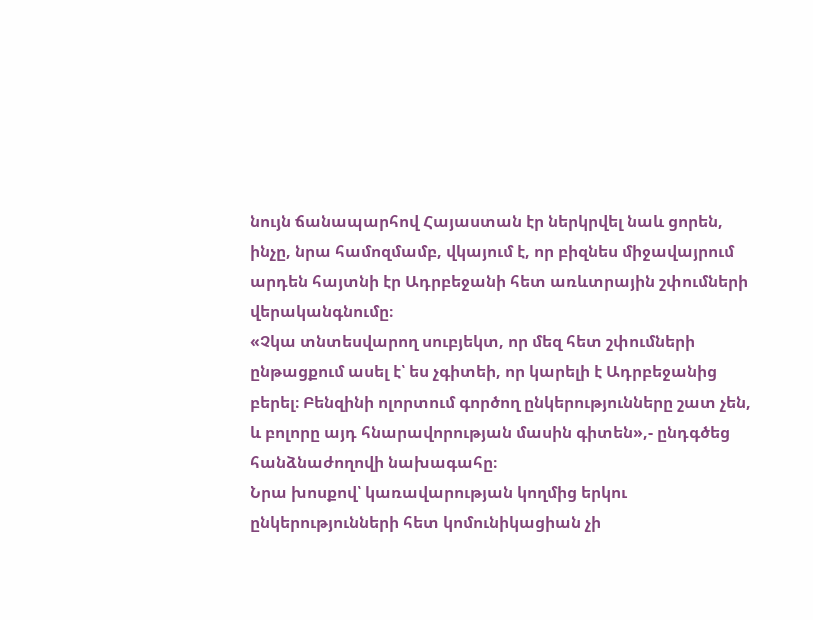նույն ճանապարհով Հայաստան էր ներկրվել նաև ցորեն, ինչը, նրա համոզմամբ, վկայում է, որ բիզնես միջավայրում արդեն հայտնի էր Ադրբեջանի հետ առևտրային շփումների վերականգնումը։
«Չկա տնտեսվարող սուբյեկտ, որ մեզ հետ շփումների ընթացքում ասել է՝ ես չգիտեի, որ կարելի է Ադրբեջանից բերել։ Բենզինի ոլորտում գործող ընկերությունները շատ չեն, և բոլորը այդ հնարավորության մասին գիտեն»,- ընդգծեց հանձնաժողովի նախագահը։
Նրա խոսքով՝ կառավարության կողմից երկու ընկերությունների հետ կոմունիկացիան չի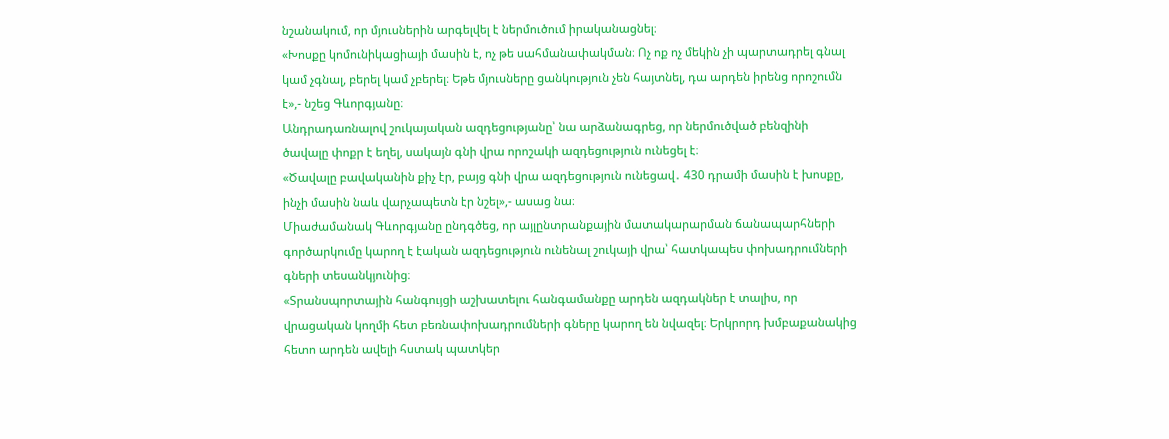նշանակում, որ մյուսներին արգելվել է ներմուծում իրականացնել։
«Խոսքը կոմունիկացիայի մասին է, ոչ թե սահմանափակման։ Ոչ ոք ոչ մեկին չի պարտադրել գնալ կամ չգնալ, բերել կամ չբերել։ Եթե մյուսները ցանկություն չեն հայտնել, դա արդեն իրենց որոշումն է»,- նշեց Գևորգյանը։
Անդրադառնալով շուկայական ազդեցությանը՝ նա արձանագրեց, որ ներմուծված բենզինի ծավալը փոքր է եղել, սակայն գնի վրա որոշակի ազդեցություն ունեցել է։
«Ծավալը բավականին քիչ էր, բայց գնի վրա ազդեցություն ունեցավ․ 430 դրամի մասին է խոսքը, ինչի մասին նաև վարչապետն էր նշել»,- ասաց նա։
Միաժամանակ Գևորգյանը ընդգծեց, որ այլընտրանքային մատակարարման ճանապարհների գործարկումը կարող է էական ազդեցություն ունենալ շուկայի վրա՝ հատկապես փոխադրումների գների տեսանկյունից։
«Տրանսպորտային հանգույցի աշխատելու հանգամանքը արդեն ազդակներ է տալիս, որ վրացական կողմի հետ բեռնափոխադրումների գները կարող են նվազել։ Երկրորդ խմբաքանակից հետո արդեն ավելի հստակ պատկեր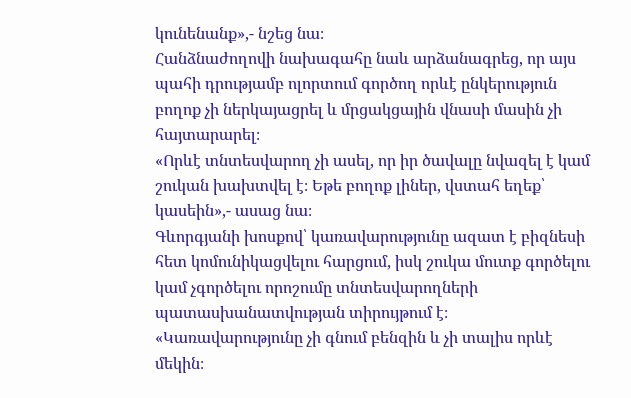կունենանք»,- նշեց նա։
Հանձնաժողովի նախագահը նաև արձանագրեց, որ այս պահի դրությամբ ոլորտում գործող որևէ ընկերություն բողոք չի ներկայացրել և մրցակցային վնասի մասին չի հայտարարել։
«Որևէ տնտեսվարող չի ասել, որ իր ծավալը նվազել է կամ շուկան խախտվել է։ Եթե բողոք լիներ, վստահ եղեք՝ կասեին»,- ասաց նա։
Գևորգյանի խոսքով՝ կառավարությունը ազատ է բիզնեսի հետ կոմունիկացվելու հարցում, իսկ շուկա մուտք գործելու կամ չգործելու որոշումը տնտեսվարողների պատասխանատվության տիրույթում է։
«Կառավարությունը չի գնում բենզին և չի տալիս որևէ մեկին։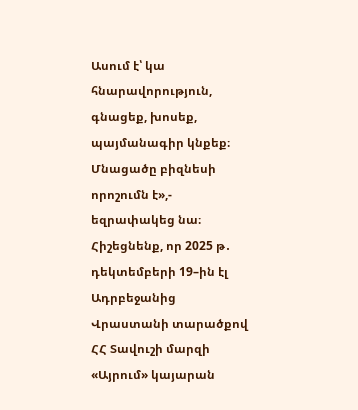Ասում է՝ կա հնարավորություն, գնացեք, խոսեք, պայմանագիր կնքեք։ Մնացածը բիզնեսի որոշումն է»,- եզրափակեց նա։
Հիշեցնենք, որ 2025 թ․ դեկտեմբերի 19–ին էլ Ադրբեջանից Վրաստանի տարածքով ՀՀ Տավուշի մարզի «Այրում» կայարան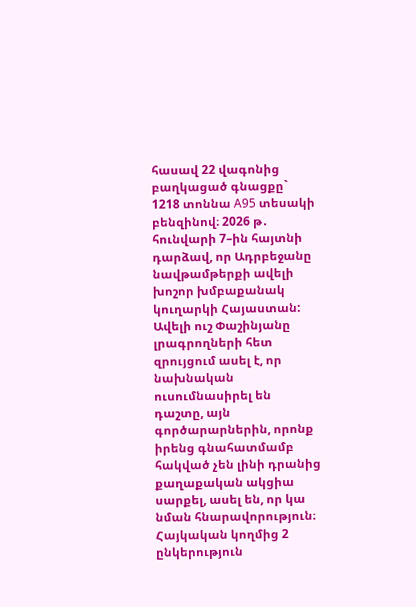հասավ 22 վագոնից բաղկացած գնացքը` 1218 տոննա A95 տեսակի բենզինով։ 2026 թ․ հունվարի 7–ին հայտնի դարձավ, որ Ադրբեջանը նավթամթերքի ավելի խոշոր խմբաքանակ կուղարկի Հայաստան:
Ավելի ուշ Փաշինյանը լրագրողների հետ զրույցում ասել է, որ նախնական ուսումնասիրել են դաշտը, այն գործարարներին, որոնք իրենց գնահատմամբ հակված չեն լինի դրանից քաղաքական ակցիա սարքել, ասել են, որ կա նման հնարավորություն։ Հայկական կողմից 2 ընկերություն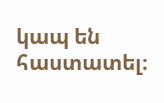կապ են հաստատել։